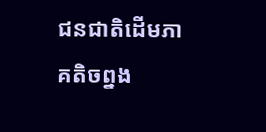ជនជាតិដើមភាគតិចព្នង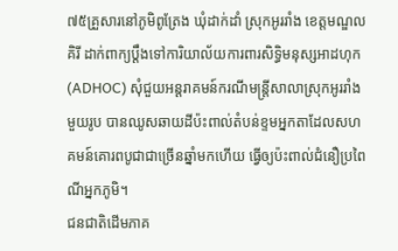៧៥គ្រួសារនៅភូមិពូត្រែង ឃុំដាក់ដាំ ស្រុកអូររាំង ខេត្តមណ្ឌលគិរី ដាក់ពាក្យប្ដឹងទៅការិយាល័យការពារសិទ្ធិមនុស្សអាដហុក (ADHOC) សុំជួយអន្តរាគមន៍ករណីមន្ត្រីសាលាស្រុកអូររាំង មួយរូប បានឈូសឆាយដីប៉ះពាល់តំបន់ខ្ទមអ្នកតាដែលសហគមន៍គោរពបូជាជាច្រើនឆ្នាំមកហើយ ធ្វើឲ្យប៉ះពាល់ជំនឿប្រពៃណីអ្នកភូមិ។
ជនជាតិដើមភាគ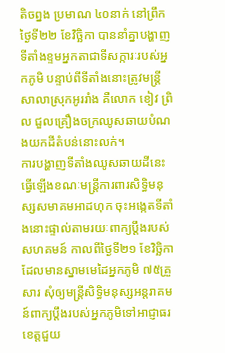តិចព្នង ប្រមាណ ៤០នាក់ នៅព្រឹកថ្ងៃទី២២ ខែវិច្ឆិកា បាននាំគ្នាបង្ហាញទីតាំងខ្ទមអ្នកតាជាទីសក្ការៈរបស់អ្នកភូមិ បន្ទាប់ពីទីតាំងនោះត្រូវមន្ត្រីសាលាស្រុកអូររាំង គឺលោក ខៀវ ព្រិល ជួលគ្រឿងចក្រឈូសឆាយបំណងយកដីតំបន់នោះលក់។
ការបង្ហាញទីតាំងឈូសឆាយដីនេះ ធ្វើឡើងខណៈមន្ត្រីការពារសិទ្ធិមនុស្សសមាគមអាដហុក ចុះអង្កេតទីតាំងនោះផ្ទាល់តាមរយៈពាក្យប្ដឹងរបស់សហគមន៍ កាលពីថ្ងៃទី២១ ខែវិច្ឆិកា ដែលមានស្នាមមេដៃអ្នកភូមិ ៧៥គ្រួសារ សុំឲ្យមន្ត្រីសិទ្ធិមនុស្សអន្តរាគមន៍ពាក្យប្ដឹងរបស់អ្នកភូមិទៅអាជ្ញាធរខេត្តជួយ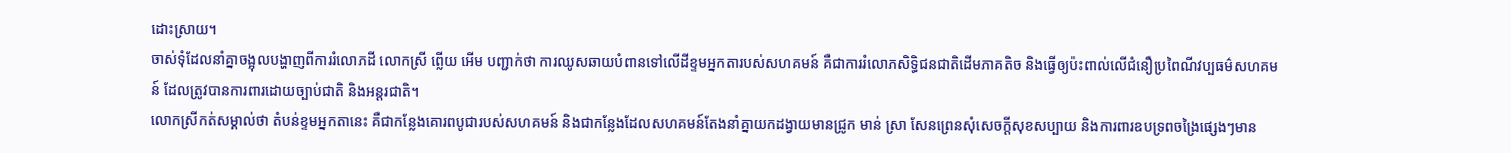ដោះស្រាយ។
ចាស់ទុំដែលនាំគ្នាចង្អុលបង្ហាញពីការរំលោភដី លោកស្រី ព្លើយ អើម បញ្ជាក់ថា ការឈូសឆាយបំពានទៅលើដីខ្ទមអ្នកតារបស់សហគមន៍ គឺជាការរំលោភសិទ្ធិជនជាតិដើមភាគតិច និងធ្វើឲ្យប៉ះពាល់លើជំនឿប្រពៃណីវប្បធម៌សហគមន៍ ដែលត្រូវបានការពារដោយច្បាប់ជាតិ និងអន្តរជាតិ។
លោកស្រីកត់សម្គាល់ថា តំបន់ខ្ទមអ្នកតានេះ គឺជាកន្លែងគោរពបូជារបស់សហគមន៍ និងជាកន្លែងដែលសហគមន៍តែងនាំគ្នាយកដង្វាយមានជ្រូក មាន់ ស្រា សែនព្រេនសុំសេចក្តីសុខសប្បាយ និងការពារឧបទ្រពចង្រៃផ្សេងៗមាន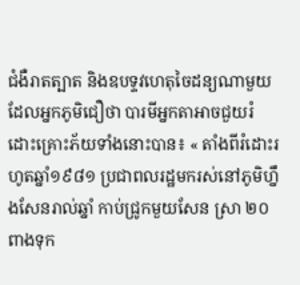ជំងឺរាតត្បាត និងឧបទ្ទវហេតុចៃដន្យណាមួយដែលអ្នកភូមិជឿថា បារមីអ្នកតាអាចជួយរំដោះគ្រោះភ័យទាំងនោះបាន៖ « តាំងពីរំដោះរហូតឆ្នាំ១៩៨១ ប្រជាពលរដ្ឋមករស់នៅភូមិហ្នឹងសែនរាល់ឆ្នាំ កាប់ជ្រូកមួយសែន ស្រា ២០ពាងទុក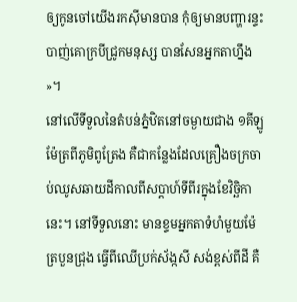ឲ្យកូនចៅយើងរកស៊ីមានបាន កុំឲ្យមានបញ្ហារន្ទះបាញ់គោក្របីជ្រូកមនុស្ស បានសែនអ្នកតាហ្នឹង »។
នៅលើទីទួលនៃតំបន់ភ្នំឋិតនៅចម្ងាយជាង ១គីឡូម៉ែត្រពីភូមិពូត្រែង គឺជាកន្លែងដែលគ្រឿងចក្រចាប់ឈូសឆាយដីកាលពីសប្ដាហ៍ទីពីរក្នុងខែវិច្ឆិកា នេះ។ នៅទីទួលនោះ មានខ្ទមអ្នកតាទំហំមួយម៉ែត្របួនជ្រុង ធ្វើពីឈើប្រក់ស័ង្កសី សង់ខ្ពស់ពីដី គឺ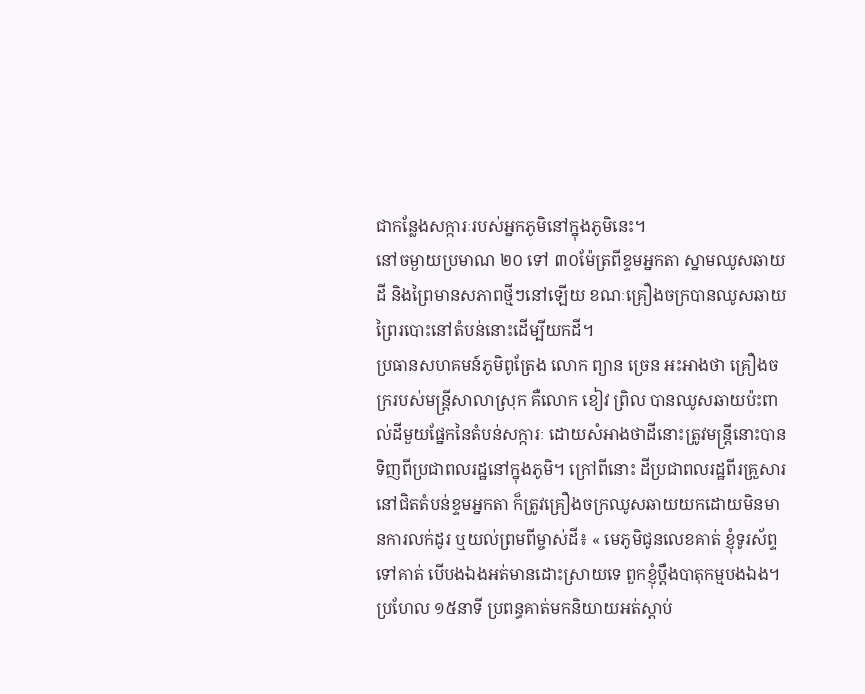ជាកន្លែងសក្ការៈរបស់អ្នកភូមិនៅក្នុងភូមិនេះ។
នៅចម្ងាយប្រមាណ ២០ ទៅ ៣០ម៉ែត្រពីខ្ទមអ្នកតា ស្នាមឈូសឆាយដី និងព្រៃមានសភាពថ្មីៗនៅឡើយ ខណៈគ្រឿងចក្របានឈូសឆាយព្រៃរបោះនៅតំបន់នោះដើម្បីយកដី។
ប្រធានសហគមន៍ភូមិពូត្រែង លោក ព្យាន ច្រេន អះអាងថា គ្រឿងចក្ររបស់មន្ត្រីសាលាស្រុក គឺលោក ខៀវ ព្រិល បានឈូសឆាយប៉ះពាល់ដីមួយផ្នែកនៃតំបន់សក្ការៈ ដោយសំអាងថាដីនោះត្រូវមន្ត្រីនោះបានទិញពីប្រជាពលរដ្ឋនៅក្នុងភូមិ។ ក្រៅពីនោះ ដីប្រជាពលរដ្ឋពីរគ្រួសារនៅជិតតំបន់ខ្ទមអ្នកតា ក៏ត្រូវគ្រឿងចក្រឈូសឆាយយកដោយមិនមានការលក់ដូរ ឬយល់ព្រមពីម្ចាស់ដី៖ « មេភូមិជូនលេខគាត់ ខ្ញុំទូរស័ព្ទទៅគាត់ បើបងឯងអត់មានដោះស្រាយទេ ពួកខ្ញុំប្ដឹងបាតុកម្មបងឯង។ ប្រហែល ១៥នាទី ប្រពន្ធគាត់មកនិយាយអត់ស្តាប់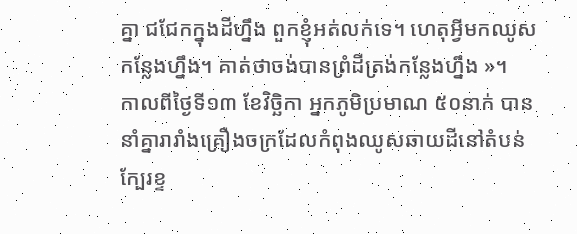គ្នា ជជែកក្នុងដីហ្នឹង ពួកខ្ញុំអត់លក់ទេ។ ហេតុអ្វីមកឈូសកន្លែងហ្នឹង។ គាត់ថាចង់បានព្រំដីត្រង់កន្លែងហ្នឹង »។
កាលពីថ្ងៃទី១៣ ខែវិច្ឆិកា អ្នកភូមិប្រមាណ ៥០នាក់ បាននាំគ្នារារាំងគ្រឿងចក្រដែលកំពុងឈូសឆាយដីនៅតំបន់ក្បែរខ្ទ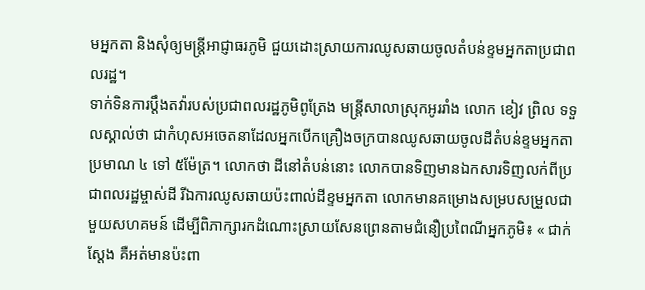មអ្នកតា និងសុំឲ្យមន្ត្រីអាជ្ញាធរភូមិ ជួយដោះស្រាយការឈូសឆាយចូលតំបន់ខ្ទមអ្នកតាប្រជាពលរដ្ឋ។
ទាក់ទិនការប្ដឹងតវ៉ារបស់ប្រជាពលរដ្ឋភូមិពូត្រែង មន្ត្រីសាលាស្រុកអូររាំង លោក ខៀវ ព្រិល ទទួលស្គាល់ថា ជាកំហុសអចេតនាដែលអ្នកបើកគ្រឿងចក្របានឈូសឆាយចូលដីតំបន់ខ្ទមអ្នកតាប្រមាណ ៤ ទៅ ៥ម៉ែត្រ។ លោកថា ដីនៅតំបន់នោះ លោកបានទិញមានឯកសារទិញលក់ពីប្រជាពលរដ្ឋម្ចាស់ដី រីឯការឈូសឆាយប៉ះពាល់ដីខ្ទមអ្នកតា លោកមានគម្រោងសម្របសម្រួលជាមួយសហគមន៍ ដើម្បីពិភាក្សារកដំណោះស្រាយសែនព្រេនតាមជំនឿប្រពៃណីអ្នកភូមិ៖ « ជាក់ស្តែង គឺអត់មានប៉ះពា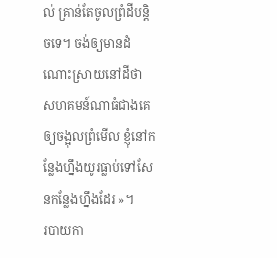ល់ គ្រាន់តែចូលព្រំដីបន្តិចទេ។ ចង់ឲ្យមានដំណោះស្រាយនៅដីថា សហគមន៍ណាធំជាងគេ ឲ្យចង្អុលព្រំមើល ខ្ញុំនៅកន្លែងហ្នឹងយូរធ្លាប់ទៅសែនកន្លែងហ្នឹងដែរ »។
របាយកា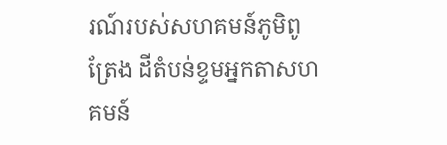រណ៍របស់សហគមន៍ភូមិពូត្រែង ដីតំបន់ខ្ទមអ្នកតាសហគមន៍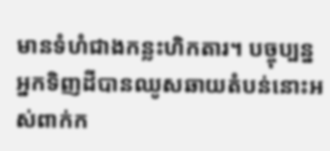មានទំហំជាងកន្លះហិកតារ។ បច្ចុប្បន្ន អ្នកទិញដីបានឈូសឆាយតំបន់នោះអស់ពាក់ក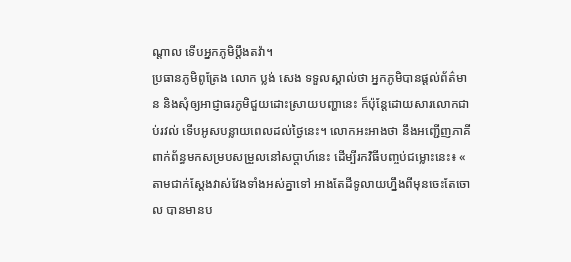ណ្ដាល ទើបអ្នកភូមិប្ដឹងតវ៉ា។
ប្រធានភូមិពូត្រែង លោក ប្លង់ សេង ទទួលស្គាល់ថា អ្នកភូមិបានផ្តល់ព័ត៌មាន និងសុំឲ្យអាជ្ញាធរភូមិជួយដោះស្រាយបញ្ហានេះ ក៏ប៉ុន្តែដោយសារលោកជាប់រវល់ ទើបអូសបន្លាយពេលដល់ថ្ងៃនេះ។ លោកអះអាងថា នឹងអញ្ជើញភាគីពាក់ព័ន្ធមកសម្របសម្រួលនៅសប្ដាហ៍នេះ ដើម្បីរកវិធីបញ្ចប់ជម្លោះនេះ៖ « តាមជាក់ស្តែងវាស់វែងទាំងអស់គ្នាទៅ អាងតែដីទូលាយហ្នឹងពីមុនចេះតែចោល បានមានប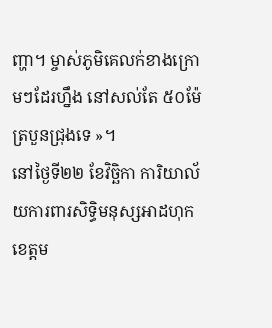ញ្ហា។ ម្ចាស់ភូមិគេលក់ខាងក្រោមៗដែរហ្នឹង នៅសល់តែ ៥០ម៉ែត្របួនជ្រុងទេ »។
នៅថ្ងៃទី២២ ខែវិច្ឆិកា ការិយាល័យការពារសិទ្ធិមនុស្សអាដហុក ខេត្តម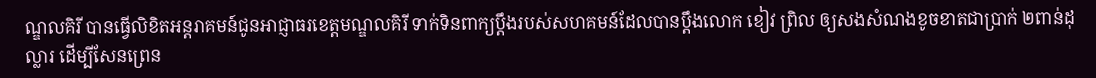ណ្ឌលគិរី បានធ្វើលិខិតអន្តរាគមន៍ជូនអាជ្ញាធរខេត្តមណ្ឌលគិរី ទាក់ទិនពាក្យប្ដឹងរបស់សហគមន៍ដែលបានប្ដឹងលោក ខៀវ ព្រិល ឲ្យសងសំណងខូចខាតជាប្រាក់ ២ពាន់ដុល្លារ ដើម្បីសែនព្រេន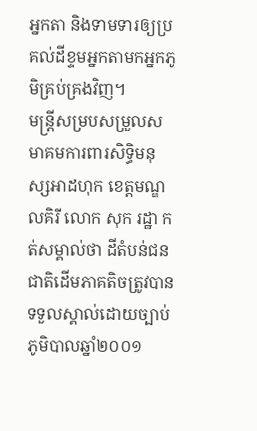អ្នកតា និងទាមទារឲ្យប្រគល់ដីខ្ទមអ្នកតាមកអ្នកភូមិគ្រប់គ្រងវិញ។
មន្ត្រីសម្របសម្រួលសមាគមការពារសិទ្ធិមនុស្សអាដហុក ខេត្តមណ្ឌលគិរី លោក សុក រដ្ឋា កត់សម្គាល់ថា ដីតំបន់ជនជាតិដើមភាគតិចត្រូវបានទទួលស្គាល់ដោយច្បាប់ភូមិបាលឆ្នាំ២០០១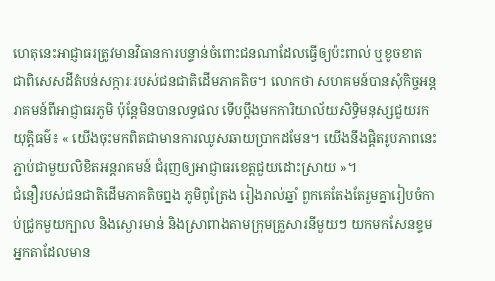ហេតុនេះអាជ្ញាធរត្រូវមានវិធានការបន្ទាន់ចំពោះជនណាដែលធ្វើឲ្យប៉ះពាល់ ឬខូចខាត ជាពិសេសដីតំបន់សក្ការៈរបស់ជនជាតិដើមភាគតិច។ លោកថា សហគមន៍បានសុំកិច្ចអន្តរាគមន៍ពីអាជ្ញាធរភូមិ ប៉ុន្តែមិនបានលទ្ធផល ទើបប្ដឹងមកការិយាល័យសិទ្ធិមនុស្សជួយរកយុត្តិធម៌៖ « យើងចុះមកពិតជាមានការឈូសឆាយប្រាកដមែន។ យើងនឹងផ្ដិតរូបភាពនេះភ្ជាប់ជាមួយលិខិតអន្តរាគមន៍ ជំរុញឲ្យអាជ្ញាធរខេត្តជួយដោះស្រាយ »។
ជំនឿរបស់ជនជាតិដើមភាគតិចព្នង ភូមិពូត្រែង រៀងរាល់ឆ្នាំ ពួកគេតែងតែរួមគ្នារៀបចំកាប់ជ្រូកមួយក្បាល និងស្ងោរមាន់ និងស្រាពាងតាមក្រុមគ្រួសារនីមួយៗ យកមកសែនខ្ទមអ្នកតាដែលមាន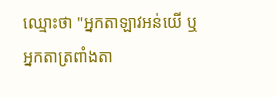ឈ្មោះថា "អ្នកតាឡាវអន់យើ ឬអ្នកតាត្រពាំងតា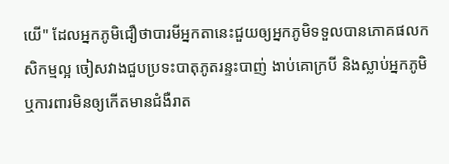យើ" ដែលអ្នកភូមិជឿថាបារមីអ្នកតានេះជួយឲ្យអ្នកភូមិទទួលបានភោគផលកសិកម្មល្អ ចៀសវាងជួបប្រទះបាតុភូតរន្ទះបាញ់ ងាប់គោក្របី និងស្លាប់អ្នកភូមិ ឬការពារមិនឲ្យកើតមានជំងឺរាត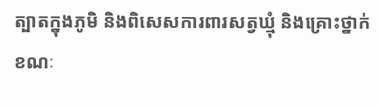ត្បាតក្នុងភូមិ និងពិសេសការពារសត្វឃ្មុំ និងគ្រោះថ្នាក់ខណៈ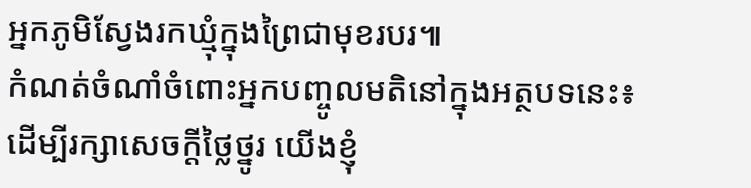អ្នកភូមិស្វែងរកឃ្មុំក្នុងព្រៃជាមុខរបរ៕
កំណត់ចំណាំចំពោះអ្នកបញ្ចូលមតិនៅក្នុងអត្ថបទនេះ៖
ដើម្បីរក្សាសេចក្ដីថ្លៃថ្នូរ យើងខ្ញុំ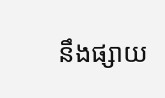នឹងផ្សាយ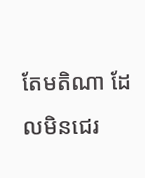តែមតិណា ដែលមិនជេរ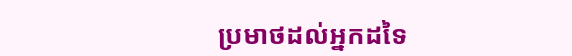ប្រមាថដល់អ្នកដទៃ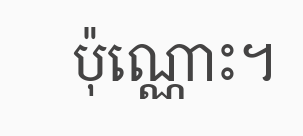ប៉ុណ្ណោះ។